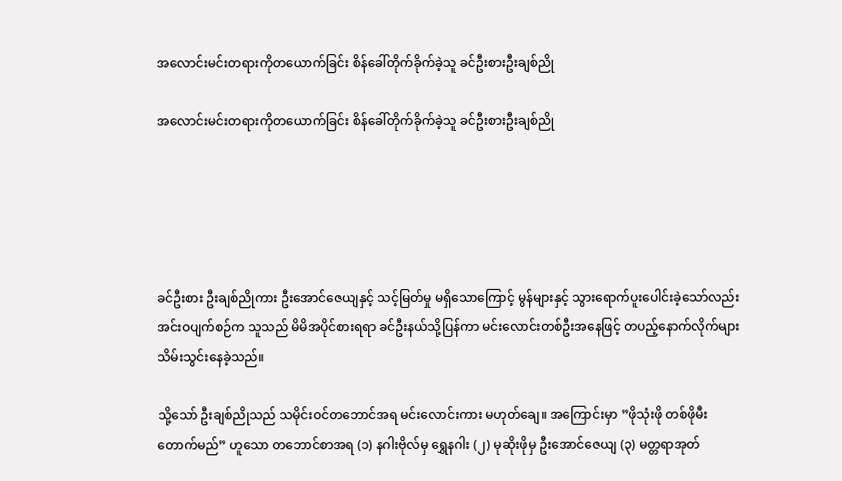အလောင်းမင်းတရားကိုတယောက်ခြင်း စိန်ခေါ်တိုက်ခိုက်ခဲ့သူ ခင်ဦးစားဦးချစ်ညို

အလောင်းမင်းတရားကိုတယောက်ခြင်း စိန်ခေါ်တိုက်ခိုက်ခဲ့သူ ခင်ဦးစားဦးချစ်ညို





ခင်ဦးစား ဦးချစ်ညိုကား ဦးအောင်ဇေယျနှင့် သင့်မြတ်မှု မရှိသောကြောင့် မွန်များနှင့် သွားရောက်ပူးပေါင်းခဲ့သော်လည်း အင်းဝပျက်စဉ်က သူသည် မိမိအပိုင်စားရရာ ခင်ဦးနယ်သို့ပြန်ကာ မင်းလောင်းတစ်ဦးအနေဖြင့် တပည့်နောက်လိုက်များ သိမ်းသွင်းနေခဲ့သည်။

သို့သော် ဦးချစ်ညိုသည် သမိုင်းဝင်တဘောင်အရ မင်းလောင်းကား မဟုတ်ချေ။ အကြောင်းမှာ ”ဖိုသုံးဖို တစ်ဖိုမီးတောက်မည်” ဟူသော တဘောင်စာအရ (၁) နဂါးဗိုလ်မှ ရွှေနဂါး (၂) မုဆိုးဖိုမှ ဦးအောင်ဇေယျ (၃) မတ္တရာအုတ်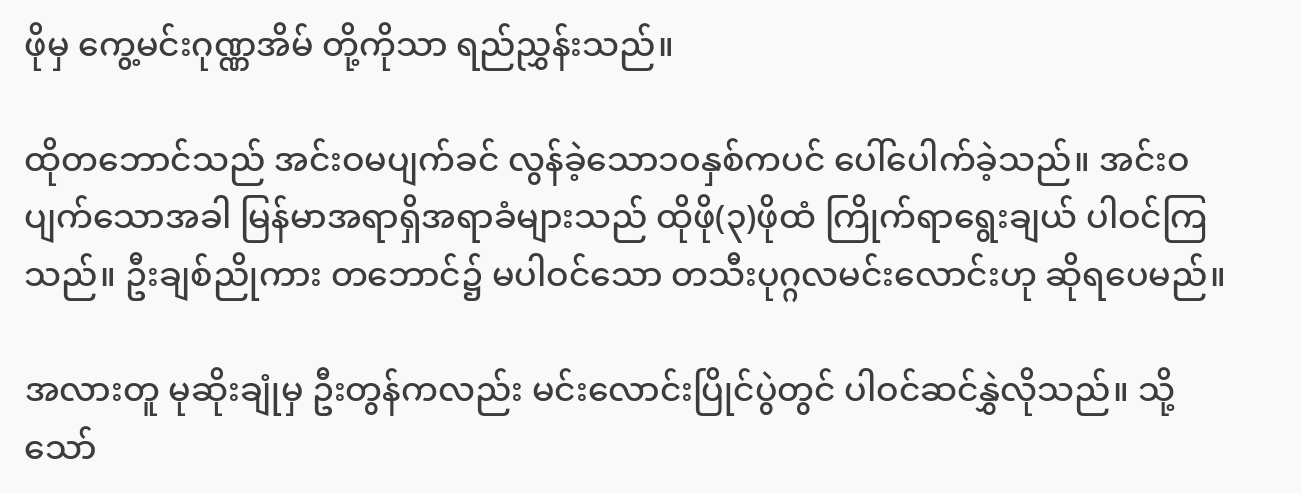ဖိုမှ ကွေ့မင်းဂုဏ္ဏအိမ် တို့ကိုသာ ရည်ညွှန်းသည်။

ထိုတဘောင်သည် အင်းဝမပျက်ခင် လွန်ခဲ့သော၁၀နှစ်ကပင် ပေါ်ပေါက်ခဲ့သည်။ အင်းဝပျက်သောအခါ မြန်မာအရာရှိအရာခံများသည် ထိုဖို(၃)ဖိုထံ ကြိုက်ရာရွေးချယ် ပါဝင်ကြသည်။ ဦးချစ်ညိုကား တဘောင်၌ မပါဝင်သော တသီးပုဂ္ဂလမင်းလောင်းဟု ဆိုရပေမည်။

အလားတူ မုဆိုးချုံမှ ဦးတွန်ကလည်း မင်းလောင်းပြိုင်ပွဲတွင် ပါဝင်ဆင်နွှဲလိုသည်။ သို့သော်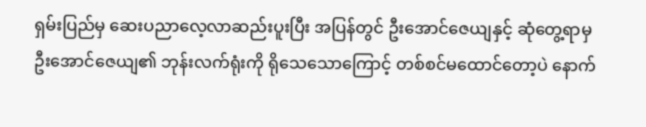ရှမ်းပြည်မှ ဆေးပညာလေ့လာဆည်းပူးပြီး အပြန်တွင် ဦးအောင်ဇေယျနှင့် ဆုံတွေ့ရာမှ ဦးအောင်ဇေယျ၏ ဘုန်းလက်ရုံးကို ရိုသေသောကြောင့် တစ်စင်မထောင်တော့ပဲ နောက်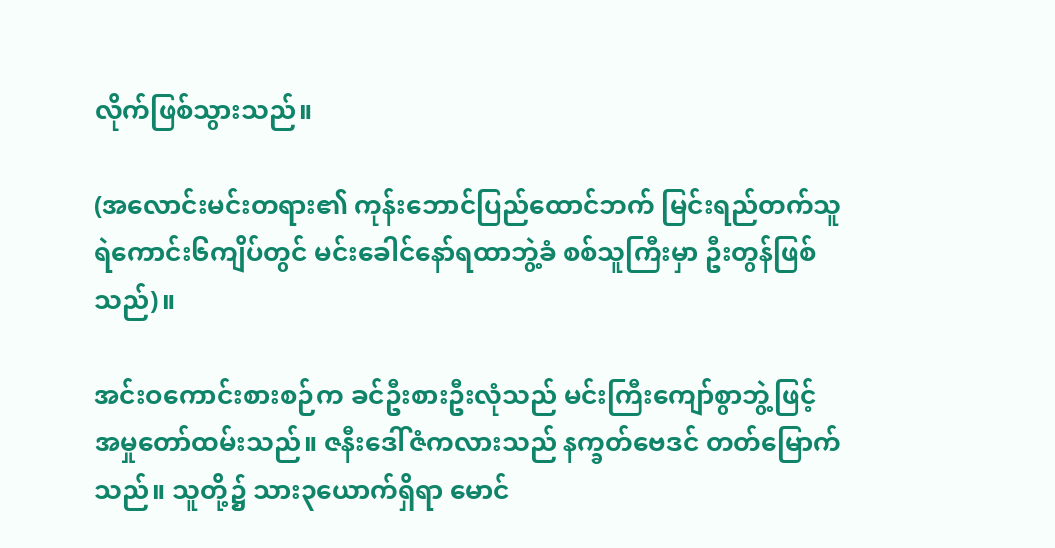လိုက်ဖြစ်သွားသည်။

(အလောင်းမင်းတရား၏ ကုန်းဘောင်ပြည်ထောင်ဘက် မြင်းရည်တက်သူရဲကောင်း၆ကျိပ်တွင် မင်းခေါင်နော်ရထာဘွဲ့ခံ စစ်သူကြီးမှာ ဦးတွန်ဖြစ်သည်)။

အင်းဝကောင်းစားစဉ်က ခင်ဦးစားဦးလုံသည် မင်းကြီးကျော်စွာဘွဲ့ဖြင့် အမှုတော်ထမ်းသည်။ ဇနီးဒေါ်ဇံကလားသည် နက္ခတ်ဗေဒင် တတ်မြောက်သည်။ သူတို့၌ သား၃ယောက်ရှိရာ မောင်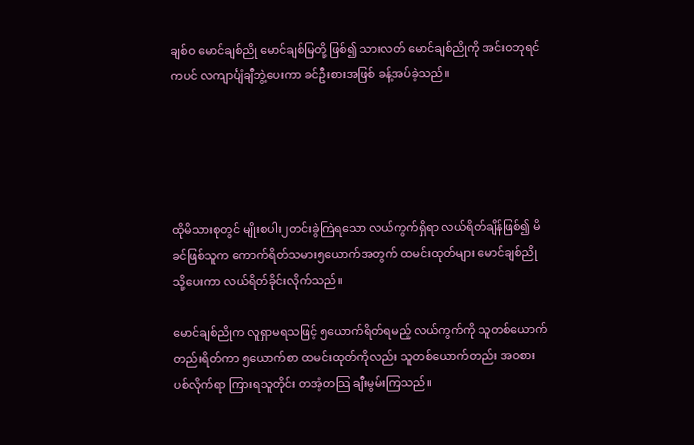ချစ်ဝ မောင်ချစ်ညို မောင်ချစ်မြတို့ ဖြစ်၍ သားလတ် မောင်ချစ်ညိုကို အင်းဝဘုရင်ကပင် လကျာင်္ပျံချီဘွဲ့ပေးကာ ခင်ဦးစားအဖြစ် ခန့်အပ်ခဲ့သည်။





ထိုမိသားစုတွင် မျိုးစပါး၂တင်းခွဲကြဲရသော လယ်ကွက်ရှိရာ လယ်ရိတ်ချိန်ဖြစ်၍ မိခင်ဖြစ်သူက ကောက်ရိတ်သမား၅ယောက်အတွက် ထမင်းထုတ်များ မောင်ချစ်ညိုသို့ပေးကာ လယ်ရိတ်ခိုင်းလိုက်သည်။

မောင်ချစ်ညိုက လူရှာမရသဖြင့် ၅ယောက်ရိတ်ရမည့် လယ်ကွက်ကို သူတစ်ယောက်တည်းရိတ်ကာ ၅ယောက်စာ ထမင်းထုတ်ကိုလည်း သူတစ်ယောက်တည်း အဝစားပစ်လိုက်ရာ ကြားရသူတိုင်း တအံ့တသြ ချီးမွမ်းကြသည်။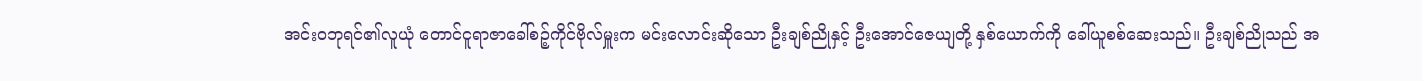အင်းဝဘုရင်၏လူယုံ တောင်ငူရာဇာခေါ်စဉ့်ကိုင်ဗိုလ်မှူးက မင်းလောင်းဆိုသော ဦးချစ်ညိုနှင့် ဦးအောင်ဇေယျတို့ နှစ်ယောက်ကို ခေါ်ယူစစ်ဆေးသည်။ ဦးချစ်ညိုသည် အ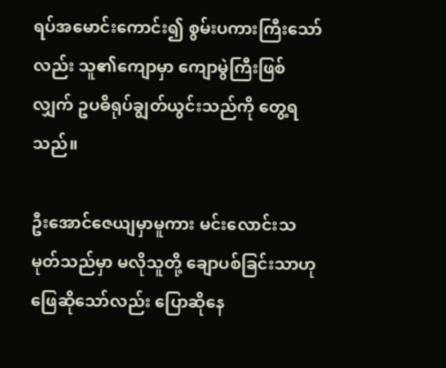ရပ်အမောင်းကောင်း၍ စွမ်းပကားကြီးသော်လည်း သူ၏ကျောမှာ ကျောမွဲကြီးဖြစ်လျှက် ဥပဓိရုပ်ချွတ်ယွင်းသည်ကို တွေ့ရသည်။

ဦးအောင်ဇေယျမှာမူကား မင်းလောင်းသမုတ်သည်မှာ မလိုသူတို့ ချောပစ်ခြင်းသာဟု ဖြေဆိုသော်လည်း ပြောဆိုနေ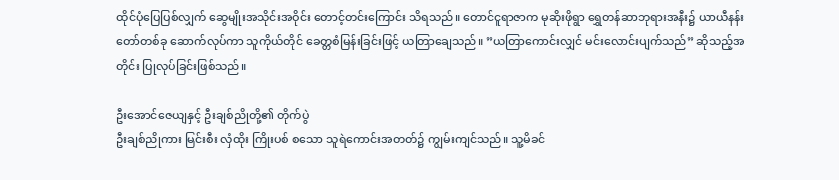ထိုင်ပုံပြေပြစ်လျှက် ဆွေမျိုးအသိုင်းအဝိုင်း တောင့်တင်းကြောင်း သိရသည်။ တောင်ငူရာဇာက မုဆိုးဖိုရွာ ရွှေတန်ဆာဘုရားအနီး၌ ယာယီနန်းတော်တစ်ခု ဆောက်လုပ်ကာ သူကိုယ်တိုင် ခေတ္တစံမြန်းခြင်းဖြင့် ယတြာချေသည်။ ”ယတြာကောင်းလျှင် မင်းလောင်းပျက်သည်” ဆိုသည့်အတိုင်း ပြုလုပ်ခြင်းဖြစ်သည်။

ဦးအောင်ဇေယျနှင့် ဦးချစ်ညိုတို့၏ တိုက်ပွဲ
ဦးချစ်ညိုကား မြင်းစီး လှံထိုး ကြိုးပစ် စသော သူရဲကောင်းအတတ်၌ ကျွမ်းကျင်သည်။ သူ့မိခင်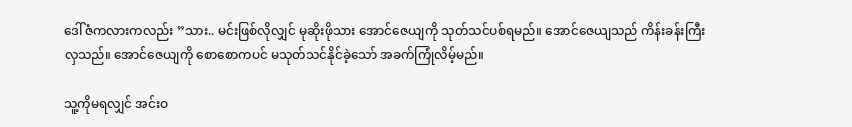ဒေါ်ဇံကလားကလည်း ”သား.. မင်းဖြစ်လိုလျှင် မုဆိုးဖိုသား အောင်ဇေယျကို သုတ်သင်ပစ်ရမည်။ အောင်ဇေယျသည် ကိန်းခန်းကြီးလှသည်။ အောင်ဇေယျကို စောစောကပင် မသုတ်သင်နိုင်ခဲ့သော် အခက်ကြုံလိမ့်မည်။

သူ့ကိုမရလျှင် အင်းဝ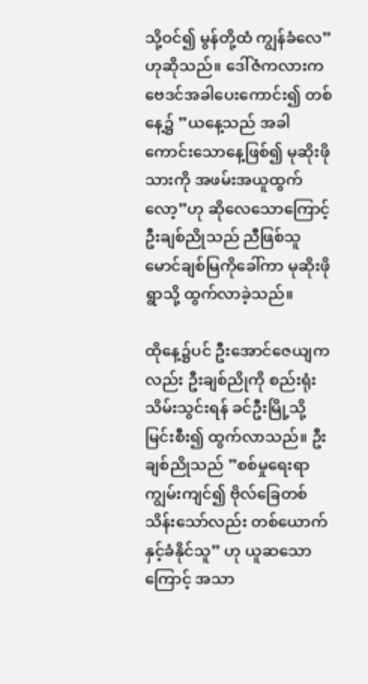သို့ဝင်၍ မွန်တို့ထံ ကျွန်ခံလေ” ဟုဆိုသည်။ ဒေါ်ဇံကလားက ဗေဒင်အခါပေးကောင်း၍ တစ်နေ့၌ ”ယနေ့သည် အခါကောင်းသောနေ့ဖြစ်၍ မုဆိုးဖိုသားကို အဖမ်းအယူထွက်လော့”ဟု ဆိုလေသောကြောင့် ဦးချစ်ညိုသည် ညီဖြစ်သူ မောင်ချစ်မြကိုခေါ်ကာ မုဆိုးဖိုရွာသို့ ထွက်လာခဲ့သည်။

ထိုနေ့၌ပင် ဦးအောင်ဇေယျကလည်း ဦးချစ်ညိုကို စည်းရုံးသိမ်းသွင်းရန် ခင်ဦးမြို့သို့ မြင်းစီး၍ ထွက်လာသည်။ ဦးချစ်ညိုသည် ”စစ်မှုရေးရာကျွမ်းကျင်၍ ဗိုလ်ခြေတစ်သိန်းသော်လည်း တစ်ယောက်နှင့်ခံနိုင်သူ” ဟု ယူဆသောကြောင့် အသာ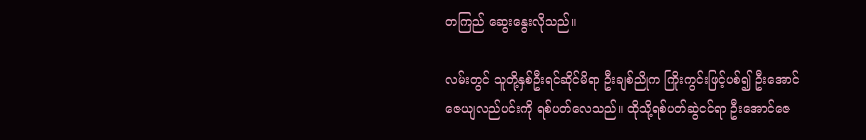တကြည် ဆွေးနွေးလိုသည်။

လမ်းတွင် သူတို့နှစ်ဦးရင်ဆိုင်မိရာ ဦးချစ်ညိုက ကြိုးကွင်းဖြင့်ပစ်၍ ဦးအောင်ဇေယျလည်ပင်းကို ရစ်ပတ်လေသည်။ ထိုသို့ရစ်ပတ်ဆွဲငင်ရာ ဦးအောင်ဇေ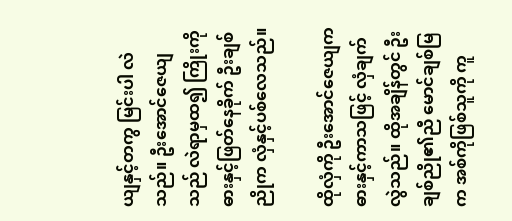ယျနှင့်တကွ မြင်းပါ လဲသည်။ ဦးအောင်ဇေယျသည် လဲရာမှထ၍ ကြိုးကိုဓားနှင့်ဖြတ်နေခိုက် ဦးချစ်ညိုက လှံနှင့်ပစ်လေသည်။

ထိုလှံကို ဦးအောင်ဇေယျက ဓားနှင့်ကာသဖြင့် လှံချက်လွဲသည်။ ထိုအချိန်တွင် ဦးချစ်ညို၏ညီ မောင်ချစ်မြက အစ်ကိုဖြစ်သူကို ကူ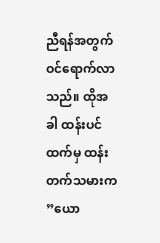ညီရန်အတွက် ဝင်ရောက်လာသည်။ ထိုအခါ ထန်းပင်ထက်မှ ထန်းတက်သမားက ”ယော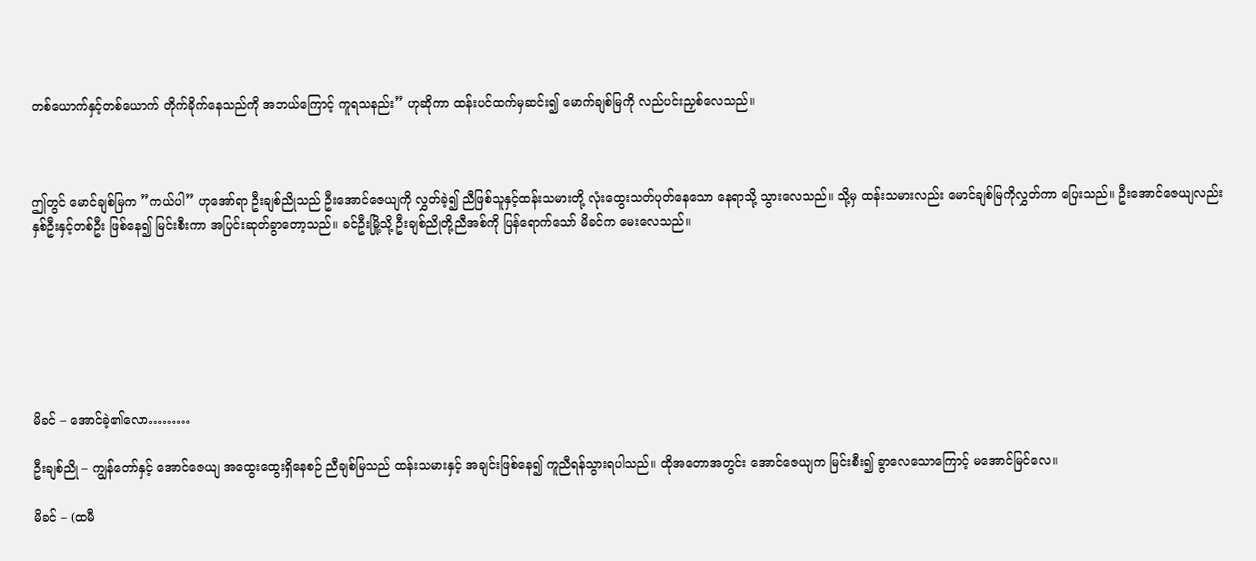တစ်ယောက်နှင့်တစ်ယောက် တိုက်ခိုက်နေသည်ကို အဘယ်ကြောင့် ကူရသနည်း” ဟုဆိုကာ ထန်းပင်ထက်မှဆင်း၍ မောက်ချစ်မြကို လည်ပင်းညှစ်လေသည်။



ဤတွင် မောင်ချစ်မြက ”ကယ်ပါ” ဟုအော်ရာ ဦးချစ်ညိုသည် ဦးအောင်ဇေယျကို လွှတ်ခဲ့၍ ညီဖြစ်သူနှင့်ထန်းသမားတို့ လုံးထွေးသတ်ပုတ်နေသော နေရာသို့ သွားလေသည်။ သို့မှ ထန်းသမားလည်း မောင်ချစ်မြကိုလွှတ်ကာ ပြေးသည်။ ဦးအောင်ဇေယျလည်း နှစ်ဦးနှင့်တစ်ဦး ဖြစ်နေ၍ မြင်းစီးကာ အပြင်းဆုတ်ခွာတော့သည်။ ခင်ဦးမြို့သို့ ဦးချစ်ညိုတို့ညီအစ်ကို ပြန်ရောက်သော် မိခင်က မေးလေသည်။







မိခင် – အောင်ခဲ့၏လော………

ဦးချစ်ညို – ကျွန်တော်နှင့် အောင်ဇေယျ အထွေးထွေးရှိနေစဉ် ညီချစ်မြသည် ထန်းသမားနှင့် အချင်းဖြစ်နေ၍ ကူညီရန်သွားရပါသည်။ ထိုအတောအတွင်း အောင်ဇေယျက မြင်းစီး၍ ခွာလေသောကြောင့် မအောင်မြင်လေ။

မိခင် – (ထမီ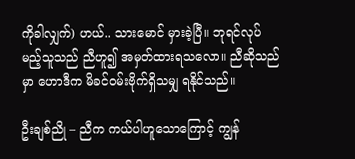ကိုခါလျှက်) ဟယ်.. သားမောင် မှားခဲ့ပြီ။ ဘုရင်လုပ်မည့်သူသည် ညီဟူ၍ အမှတ်ထားရသလော။ ညီဆိုသည်မှာ ဟောဒီက မိခင်ဝမ်းဗိုက်ရှိသမျှ ရနိုင်သည်။

ဦးချစ်ညို – ညီက ကယ်ပါဟူသောကြောင့် ကျွန်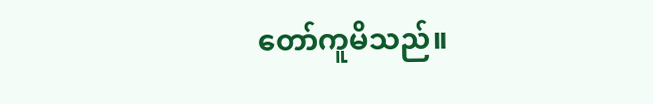တော်ကူမိသည်။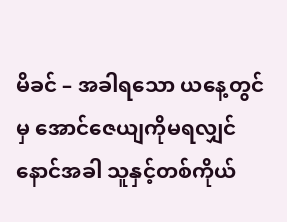မိခင် – အခါရသော ယနေ့တွင်မှ အောင်ဇေယျကိုမရလျှင် နောင်အခါ သူနှင့်တစ်ကိုယ်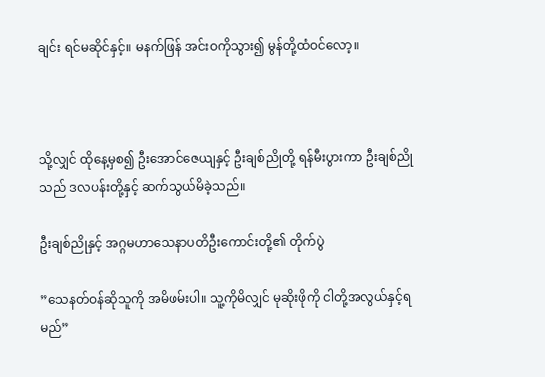ချင်း ရင်မဆိုင်နှင့်။ မနက်ဖြန် အင်းဝကိုသွား၍ မွန်တို့ထံဝင်လော့။



သို့လျှင် ထိုနေ့မှစ၍ ဦးအောင်ဇေယျနှင့် ဦးချစ်ညိုတို့ ရန်မီးပွားကာ ဦးချစ်ညိုသည် ဒလပန်းတို့နှင့် ဆက်သွယ်မိခဲ့သည်။

ဦးချစ်ညိုနှင့် အဂ္ဂမဟာသေနာပတိဦးကောင်းတို့၏ တိုက်ပွဲ

”သေနတ်ဝန်ဆိုသူကို အမိဖမ်းပါ။ သူ့ကိုမိလျှင် မုဆိုးဖိုကို ငါတို့အလွယ်နှင့်ရမည်”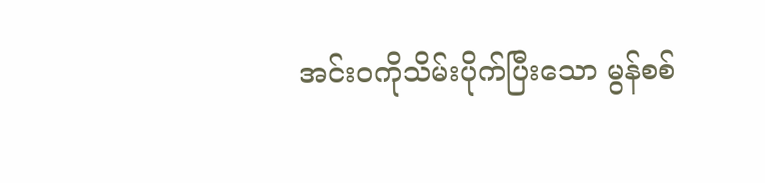အင်းဝကိုသိမ်းပိုက်ပြီးသော မွန်စစ်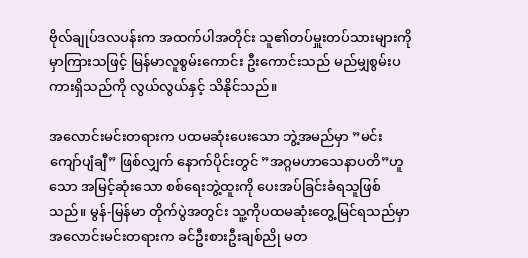ဗိုလ်ချုပ်ဒလပန်းက အထက်ပါအတိုင်း သူ၏တပ်မှူးတပ်သားများကို မှာကြားသဖြင့် မြန်မာလူစွမ်းကောင်း ဦးကောင်းသည် မည်မျှစွမ်းပကားရှိသည်ကို လွယ်လွယ်နှင့် သိနိုင်သည်။

အလောင်းမင်းတရားက ပထမဆုံးပေးသော ဘွဲ့အမည်မှာ ”မင်းကျော်ပျံချီ” ဖြစ်လျှက် နောက်ပိုင်းတွင် ”အဂ္ဂမဟာသေနာပတိ”ဟူသော အမြင့်ဆုံးသော စစ်ရေးဘွဲ့ထူးကို ပေးအပ်ခြင်းခံရသူဖြစ်သည်။ မွန်-မြန်မာ တိုက်ပွဲအတွင်း သူ့ကိုပထမဆုံးတွေ့မြင်ရသည်မှာ အလောင်းမင်းတရားက ခင်ဦးစားဦးချစ်ညို မတ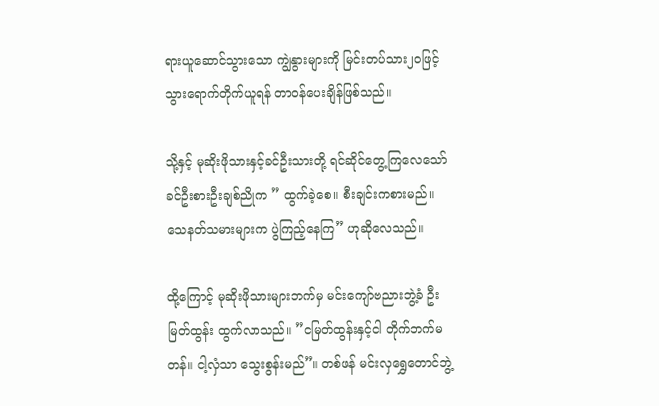ရားယူဆောင်သွားသော ကျွဲနွားများကို မြင်းတပ်သား၂၀ဖြင့် သွားရောက်တိုက်ယူရန် တာဝန်ပေးချိန်ဖြစ်သည်။

သို့နှင့် မုဆိုးဖိုသားနှင့်ခင်ဦးသားတို့ ရင်ဆိုင်တွေ့ကြလေသော် ခင်ဦးစားဦးချစ်ညိုက ” ထွက်ခဲ့စေ။ စီးချင်းကစားမည်။ သေနတ်သမားများက ပွဲကြည့်နေကြ” ဟုဆိုလေသည်။

ထို့ကြောင့် မုဆိုးဖိုသားများဘက်မှ မင်းကျော်ဗညားဘွဲ့ခံ ဦးမြတ်ထွန်း ထွက်လာသည်။ ”ငမြတ်ထွန်းနှင့်ငါ တိုက်ဘက်မတန်။ ငါ့လှံသာ သွေးစွန်းမည်”။ တစ်ဖန် မင်းလှရွှေတောင်ဘွဲ့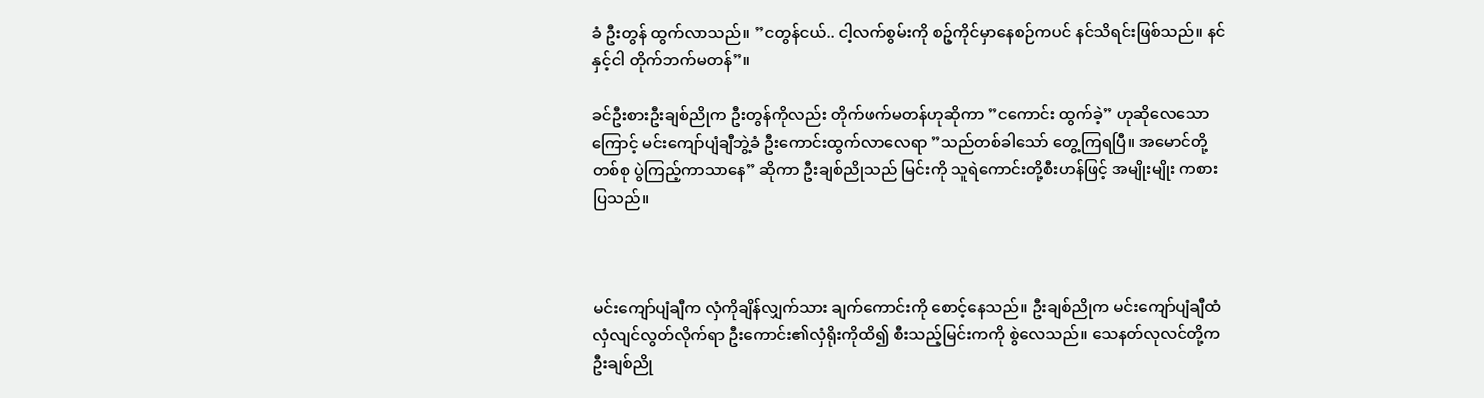ခံ ဦးတွန် ထွက်လာသည်။ ”ငတွန်ငယ်.. ငါ့လက်စွမ်းကို စဉ့်ကိုင်မှာနေစဉ်ကပင် နင်သိရင်းဖြစ်သည်။ နင်နှင့်ငါ တိုက်ဘက်မတန်”။

ခင်ဦးစားဦးချစ်ညိုက ဦးတွန်ကိုလည်း တိုက်ဖက်မတန်ဟုဆိုကာ ”ငကောင်း ထွက်ခဲ့” ဟုဆိုလေသောကြောင့် မင်းကျော်ပျံချီဘွဲ့ခံ ဦးကောင်းထွက်လာလေရာ ”သည်တစ်ခါသော် တွေ့ကြရပြီ။ အမောင်တို့တစ်စု ပွဲကြည့်ကာသာနေ” ဆိုကာ ဦးချစ်ညိုသည် မြင်းကို သူရဲကောင်းတို့စီးဟန်ဖြင့် အမျိုးမျိုး ကစားပြသည်။



မင်းကျော်ပျံချီက လှံကိုချိန်လျှက်သား ချက်ကောင်းကို စောင့်နေသည်။ ဦးချစ်ညိုက မင်းကျော်ပျံချီထံ လှံလျင်လွတ်လိုက်ရာ ဦးကောင်း၏လှံရိုးကိုထိ၍ စီးသည့်မြင်းကကို စွဲလေသည်။ သေနတ်လုလင်တို့က ဦးချစ်ညို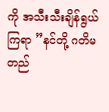ကို အသီးသီးချိန်ရွယ်ကြရာ ”နင်တို့ ဂတိမတည်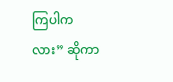ကြပါကလား” ဆိုကာ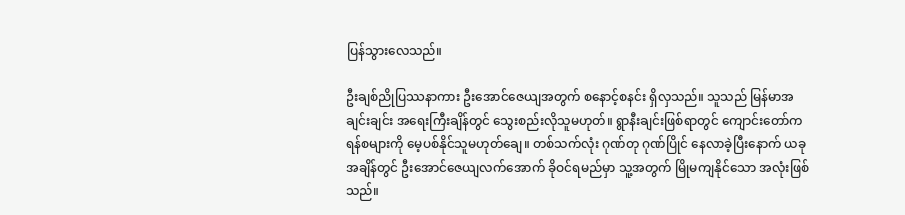ပြန်သွားလေသည်။

ဦးချစ်ညိုပြဿနာကား ဦးအောင်ဇေယျအတွက် စနောင့်စနင်း ရှိလှသည်။ သူသည် မြန်မာအချင်းချင်း အရေးကြီးချိန်တွင် သွေးစည်းလိုသူမဟုတ်။ ရွာနီးချင်းဖြစ်ရာတွင် ကျောင်းတော်က ရန်စများကို မေ့ပစ်နိုင်သူမဟုတ်ချေ။ တစ်သက်လုံး ဂုဏ်တု ဂုဏ်ပြိုင် နေလာခဲ့ပြီးနောက် ယခုအချိန်တွင် ဦးအောင်ဇေယျလက်အောက် ခိုဝင်ရမည်မှာ သူ့အတွက် မြိုမကျနိုင်သော အလုံးဖြစ်သည်။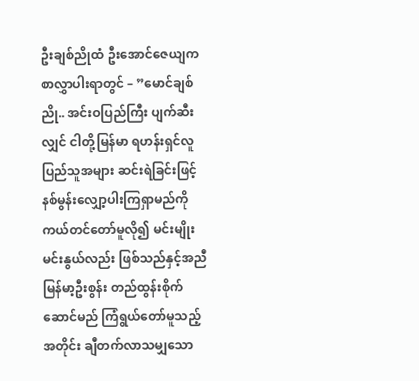ဦးချစ်ညိုထံ ဦးအောင်ဇေယျက စာလွှာပါးရာတွင် – ”မောင်ချစ်ညို.. အင်းဝပြည်ကြီး ပျက်ဆီးလျှင် ငါတို့မြန်မာ ရဟန်းရှင်လူ ပြည်သူအများ ဆင်းရဲခြင်းဖြင့် နစ်မွန်းလျှော့ပါးကြရှာမည်ကို ကယ်တင်တော်မူလို၍ မင်းမျိုးမင်းနွယ်လည်း ဖြစ်သည်နှင့်အညီ မြန်မာ့ဦးစွန်း တည်ထွန်းစိုက်ဆောင်မည် ကြံရွယ်တော်မူသည့်အတိုင်း ချီတက်လာသမျှသော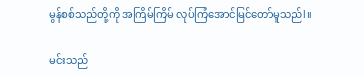မွန်စစ်သည်တို့ကို အကြိမ်ကြိမ် လုပ်ကြံအောင်မြင်တော်မူသည်l။

မင်းသည်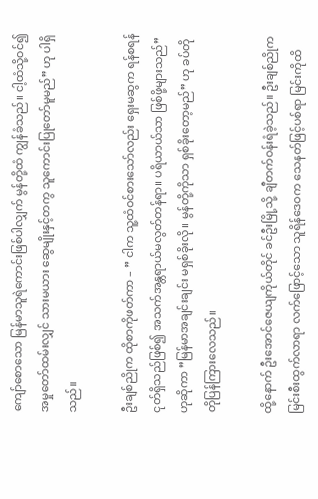ကျော်စောသော မြန်မာသူရဲကောင်းဖြစ်ပါလျှက် မွန်တို့ထံ ကျွန်ခံသည်။ ငါ့ထံသို့ဝင်၍ အမှုတော်ထမ်းလျှင် သားမယား ဆွေမျိုးနှင့်တကွ သူကောင်းပြုတော်မူမည်” ဟု ပါရှိသည်။

ဦးချစ်ညိုက ထိုစာကိုဖတ်ကာ – ” ငါက သူ့ထံဝင်စားသော်လည်း ရှေးမဆွက ရန်စရန်ငုတ်ရှိသည်ဖြစ်၍ အသက်အန္တရာယ်မလွတ်တန်ရာ။ ပရိယာယ်သာ ဖြစ်ဖို့များသည်” ဟုဆိုကာ ”မြန်မာအချင်းချင်း မရှစ်ခိုးလို။ မွန်တို့ကိုသာ ရှစ်ခိုးတော့မည်” ဟု ခပ်တိုတိုပြန်ကြားလေသည်။

ထို့နောက် ဦးအောင်ဇေယျကိုယ်တိုင် ခင်ဦးမြို့သို့ ချီတက်ဝန်းရံခဲ့သည်။ ဦးချစ်ညိုက မြင်းစီးထွက်လာရာ လက်ဖြောင့်သော သူရိန်ဒေဝက သေနတ်ဖြင့်ပစ်ရာ မြင်းကိုထိ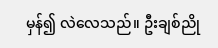မှန်၍ လဲလေသည်။ ဦးချစ်ညို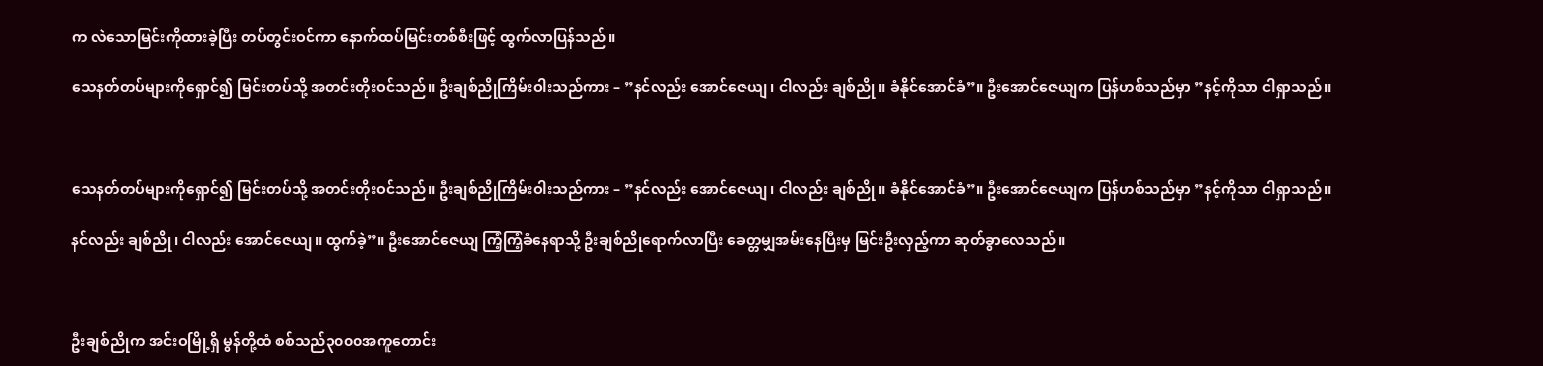က လဲသောမြင်းကိုထားခဲ့ပြီး တပ်တွင်းဝင်ကာ နောက်ထပ်မြင်းတစ်စီးဖြင့် ထွက်လာပြန်သည်။

သေနတ်တပ်များကိုရှောင်၍ မြင်းတပ်သို့ အတင်းတိုးဝင်သည်။ ဦးချစ်ညိုကြိမ်းဝါးသည်ကား – ”နင်လည်း အောင်ဇေယျ၊ ငါလည်း ချစ်ညို။ ခံနိုင်အောင်ခံ”။ ဦးအောင်ဇေယျက ပြန်ဟစ်သည်မှာ ”နင့်ကိုသာ ငါရှာသည်။



သေနတ်တပ်များကိုရှောင်၍ မြင်းတပ်သို့ အတင်းတိုးဝင်သည်။ ဦးချစ်ညိုကြိမ်းဝါးသည်ကား – ”နင်လည်း အောင်ဇေယျ၊ ငါလည်း ချစ်ညို။ ခံနိုင်အောင်ခံ”။ ဦးအောင်ဇေယျက ပြန်ဟစ်သည်မှာ ”နင့်ကိုသာ ငါရှာသည်။

နင်လည်း ချစ်ညို၊ ငါလည်း အောင်ဇေယျ။ ထွက်ခဲ့”။ ဦးအောင်ဇေယျ ကြံ့ကြံ့ခံနေရာသို့ ဦးချစ်ညိုရောက်လာပြီး ခေတ္တမျှအမ်းနေပြီးမှ မြင်းဦးလှည့်ကာ ဆုတ်ခွာလေသည်။



ဦးချစ်ညိုက အင်းဝမြို့ရှိ မွန်တို့ထံ စစ်သည်၃၀၀၀အကူတောင်း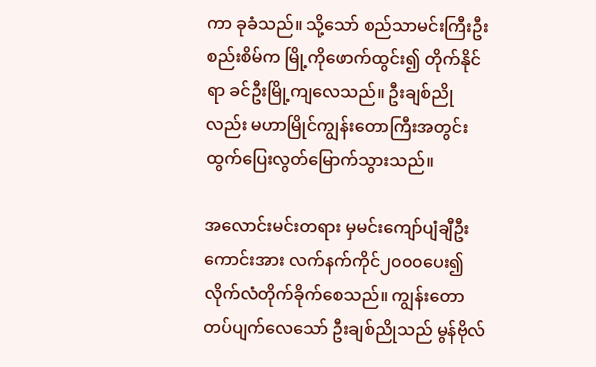ကာ ခုခံသည်။ သို့သော် စည်သာမင်းကြီးဦးစည်းစိမ်က မြို့ကိုဖောက်ထွင်း၍ တိုက်နိုင်ရာ ခင်ဦးမြို့ကျလေသည်။ ဦးချစ်ညိုလည်း မဟာမြိုင်ကျွန်းတောကြီးအတွင်း ထွက်ပြေးလွတ်မြောက်သွားသည်။

အလောင်းမင်းတရား မှမင်းကျော်ပျံချီဦးကောင်းအား လက်နက်ကိုင်၂၀၀၀ပေး၍ လိုက်လံတိုက်ခိုက်စေသည်။ ကျွန်းတောတပ်ပျက်လေသော် ဦးချစ်ညိုသည် မွန်ဗိုလ်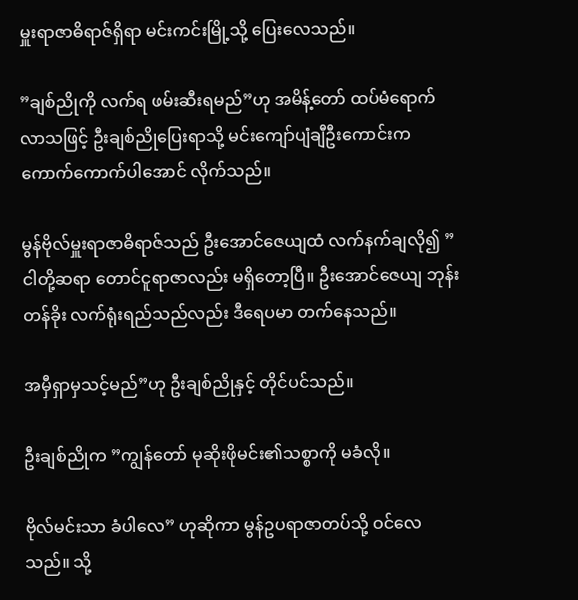မှူးရာဇာဓိရာဇ်ရှိရာ မင်းကင်းမြို့သို့ ပြေးလေသည်။

”ချစ်ညိုကို လက်ရ ဖမ်းဆီးရမည်”ဟု အမိန့်တော် ထပ်မံရောက်လာသဖြင့် ဦးချစ်ညိုပြေးရာသို့ မင်းကျော်ပျံချီဦးကောင်းက ကောက်ကောက်ပါအောင် လိုက်သည်။

မွန်ဗိုလ်မှူးရာဇာဓိရာဇ်သည် ဦးအောင်ဇေယျထံ လက်နက်ချလို၍ ”ငါတို့ဆရာ တောင်ငူရာဇာလည်း မရှိတော့ပြီ။ ဦးအောင်ဇေယျ ဘုန်းတန်ခိုး လက်ရုံးရည်သည်လည်း ဒီရေပမာ တက်နေသည်။

အမှီရှာမှသင့်မည်”ဟု ဦးချစ်ညိုနှင့် တိုင်ပင်သည်။

ဦးချစ်ညိုက ”ကျွန်တော် မုဆိုးဖိုမင်း၏သစ္စာကို မခံလို။

ဗိုလ်မင်းသာ ခံပါလေ” ဟုဆိုကာ မွန်ဥပရာဇာတပ်သို့ ဝင်လေသည်။ သို့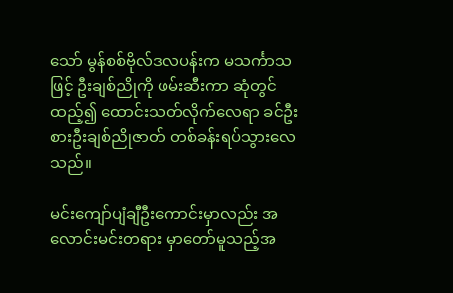သော် မွန်စစ်ဗိုလ်ဒလပန်းက မသင်္ကာသဖြင့် ဦးချစ်ညိုကို ဖမ်းဆီးကာ ဆုံတွင်ထည့်၍ ထောင်းသတ်လိုက်လေရာ ခင်ဦးစားဦးချစ်ညိုဇာတ် တစ်ခန်းရပ်သွားလေသည်။

မင်းကျော်ပျံချီဦးကောင်းမှာလည်း အလောင်းမင်းတရား မှာတော်မူသည့်အ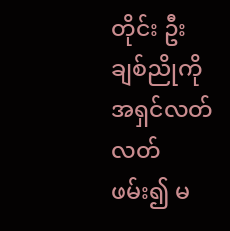တိုင်း ဦးချစ်ညိုကို အရှင်လတ်လတ်ဖမ်း၍ မ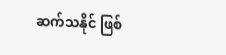ဆက်သနိုင် ဖြစ်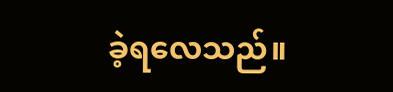ခဲ့ရလေသည်။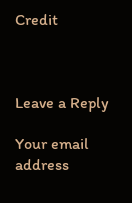Credit



Leave a Reply

Your email address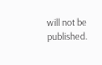will not be published.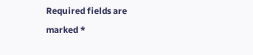Required fields are marked *